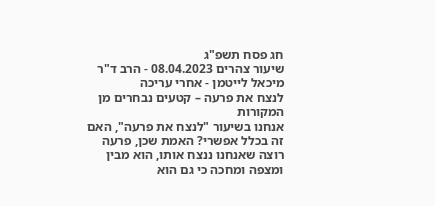חג פסח תשפ"ג
שיעור צהרים 08.04.2023 - הרב ד"ר מיכאל לייטמן - אחרי עריכה
לנצח את פרעה – קטעים נבחרים מן המקורות
אנחנו בשיעור "לנצח את פרעה", האם זה בכלל אפשרי? האמת שכן, פרעה רוצה שאנחנו ננצח אותו, הוא מבין ומצפה ומחכה כי גם הוא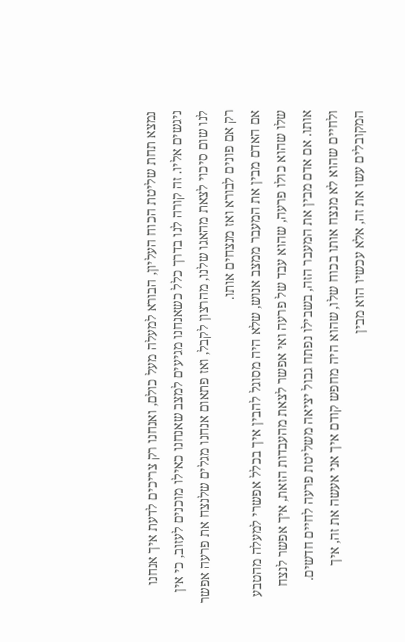נמצא תחת שליטת הכוח העליון, הבורא למעלה מעל כולם, ואנחנו רק צריכים לדעת איך אנחנו ניגשים אליו. זה קורה לנו בדרך כלל כשאנחנו מגיעים למצב שאנחנו כאילו מוכנים לעזוב, כי אין לנו שום סיכוי לצאת מהאגו שלנו, מהרצון לקבל, ואז פתאום אנחנו מגלים שלנצח את פרעה אפשר רק אם פונים לבורא ואז מנצחים אותו.
אם האדם מבין את המעבר ממצב אנוש, שלא היה מסוגל להבין איך בכלל אפשרי למעלה מהטבע שלו שהוא כולו פרעה, שהוא עבד של פרעה ואי אפשר לצאת מהעבדות הזאת, איך אפשר לנצח אותו. אם אדם מבין את המעבר הזה, בשבילו נפתח גבול יציאה משליטת פרעה לחיים חדשים. ולחיים שהוא לא מנצח אותו בכוח שלו, שהוא היה מחפש קודם איך אני אעשה את זה, איך המקובלים עשו את זה, אלא עכשיו הוא מבין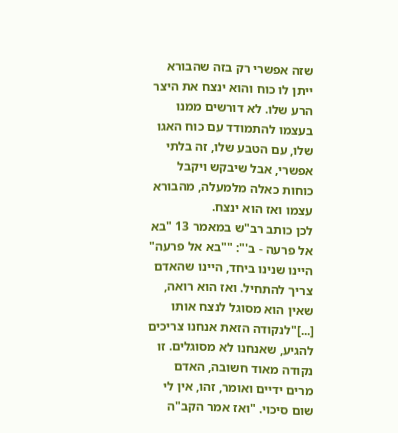שזה אפשרי רק בזה שהבורא ייתן לו כוח והוא ינצח את היצר הרע שלו. לא דורשים ממנו בעצמו להתמודד עם כוח האגו שלו, עם הטבע שלו, זה בלתי אפשרי, אבל שיבקש ויקבל כוחות כאלה מלמעלה, מהבורא עצמו ואז הוא ינצח.
לכן כותב רב"ש במאמר 13 "בא אל פרעה - ב'": ""בא אל פרעה" היינו שנינו ביחד, היינו שהאדם צריך להתחיל. ואז הוא רואה, שאין הוא מסוגל לנצח אותו [...]"לנקודה הזאת אנחנו צריכים להגיע, שאנחנו לא מסוגלים. זו נקודה מאוד חשובה, האדם מרים ידיים ואומר, זהו, אין לי שום סיכוי. "ואז אמר הקב"ה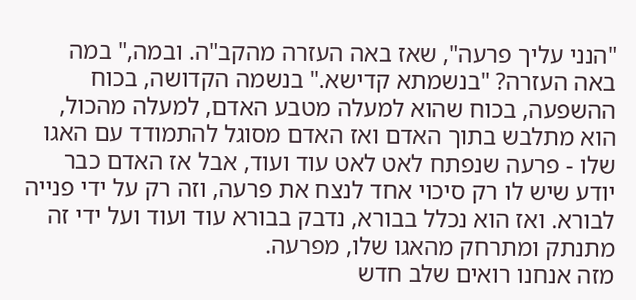"הנני עליך פרעה", שאז באה העזרה מהקב"ה. ובמה," במה באה העזרה? "בנשמתא קדישא." בנשמה הקדושה, בכוח ההשפעה, בכוח שהוא למעלה מטבע האדם, למעלה מהכול, הוא מתלבש בתוך האדם ואז האדם מסוגל להתמודד עם האגו שלו - פרעה שנפתח לאט לאט עוד ועוד, אבל אז האדם כבר יודע שיש לו רק סיכוי אחד לנצח את פרעה, וזה רק על ידי פנייה לבורא. ואז הוא נכלל בבורא, נדבק בבורא עוד ועוד ועל ידי זה מתנתק ומתרחק מהאגו שלו, מפרעה.
מזה אנחנו רואים שלב חדש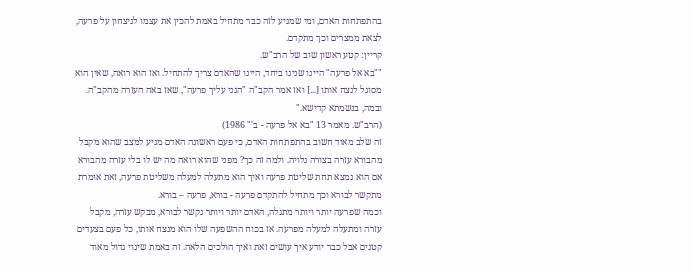בהתפתחות האדם, ומי שמגיע לזה כבר מתחיל באמת להכין את עצמו לניצחון על פרעה, לצאת ממצרים וכך מתקדם.
קריין: קטע ראשון שוב של הרב"ש.
""בא אל פרעה" היינו שנינו ביחד, היינו שהאדם צריך להתחיל. ואז הוא רואה, שאין הוא מסוגל לנצח אותו [...] ואז אמר הקב"ה "הנני עליך פרעה", שאז באה העזרה מהקב"ה. ובמה, בנשמתא קדישא."
(הרב"ש. מאמר 13 "בא אל פרעה - ב'" 1986)
זה שלב מאוד חשוב בהתפתחות האדם, כי פעם ראשונה האדם מגיע למצב שהוא מקבל מהבורא עזרה בצורה גלויה. ולמה זה כך? מפני שהוא רואה מה יש לו בלי עזרה מהבורא אם הוא נמצא תחת שליטת פרעה ואיך הוא מתעלה למעלה משליטת פרעה, זאת אומרת מתקשר לבורא וכך מתחיל להתקדם פרעה - בורא, פרעה – בורא.
וכמה שפרעה יותר ויותר מתגלה, האדם יותר ויותר נקשר לבורא, מבקש עזרה, מקבל עזרה ומתעלה למעלה מפרעה. אז בכוח ההשפעה שלו הוא מנצח אותו, כל פעם בצעדים קטנים אבל כבר יודע איך עושים זאת ואיך הולכים הלאה. זה באמת שינוי גדול מאוד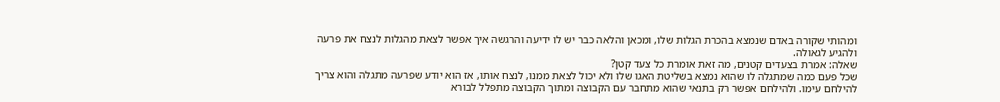ומהותי שקורה באדם שנמצא בהכרת הגלות שלו, ומכאן והלאה כבר יש לו ידיעה והרגשה איך אפשר לצאת מהגלות לנצח את פרעה ולהגיע לגאולה.
שאלה: אמרת בצעדים קטנים, מה זאת אומרת כל צעד קטן?
שכל פעם כמה שמתגלה לו שהוא נמצא בשליטת האגו שלו ולא יכול לצאת ממנו, לנצח אותו, אז הוא יודע שפרעה מתגלה והוא צריך להילחם עימו. ולהילחם אפשר רק בתנאי שהוא מתחבר עם הקבוצה ומתוך הקבוצה מתפלל לבורא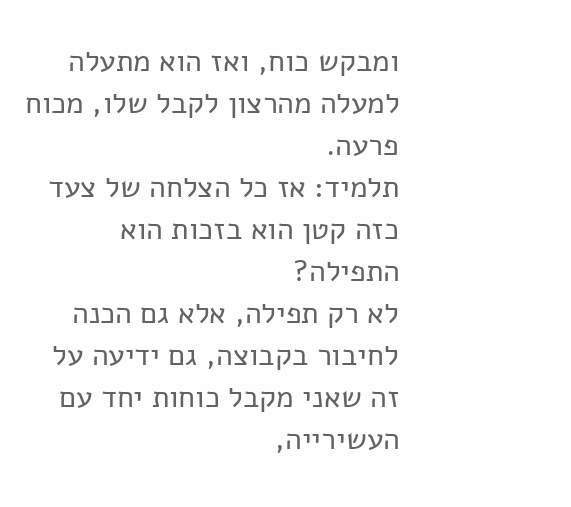ומבקש כוח, ואז הוא מתעלה למעלה מהרצון לקבל שלו, מכוח פרעה.
תלמיד: אז כל הצלחה של צעד כזה קטן הוא בזכות הוא התפילה?
לא רק תפילה, אלא גם הכנה לחיבור בקבוצה, גם ידיעה על זה שאני מקבל כוחות יחד עם העשירייה,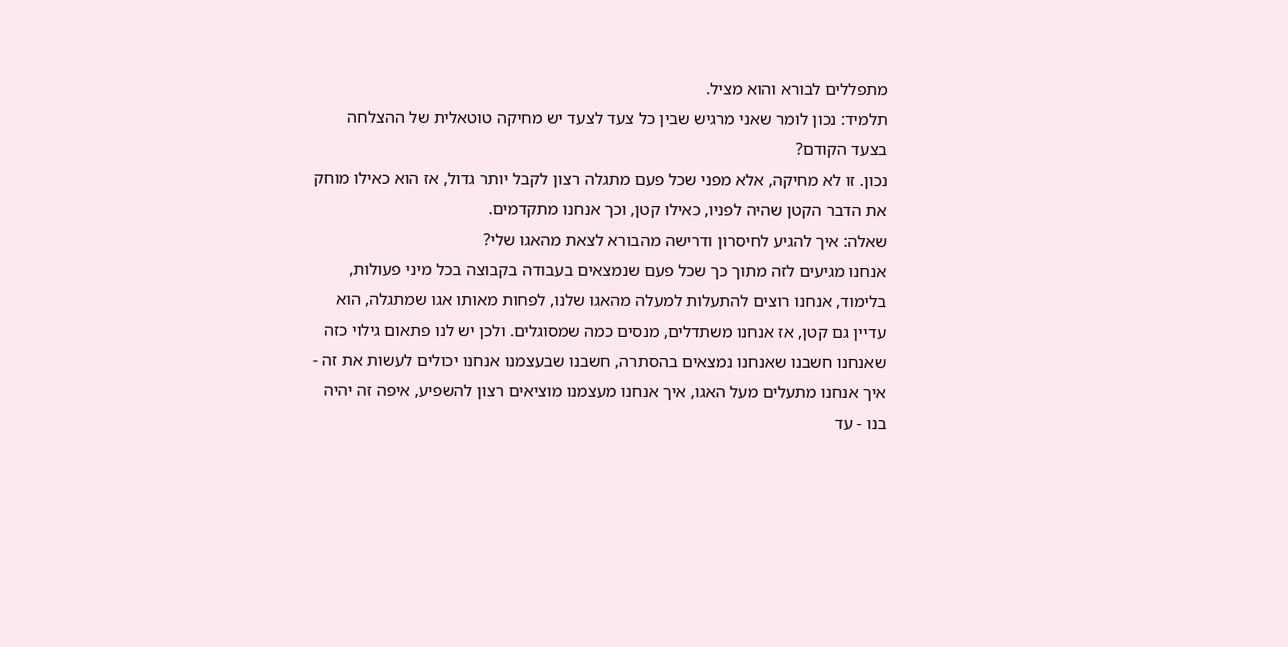מתפללים לבורא והוא מציל.
תלמיד: נכון לומר שאני מרגיש שבין כל צעד לצעד יש מחיקה טוטאלית של ההצלחה בצעד הקודם?
נכון. זו לא מחיקה, אלא מפני שכל פעם מתגלה רצון לקבל יותר גדול, אז הוא כאילו מוחק את הדבר הקטן שהיה לפניו, כאילו קטן, וכך אנחנו מתקדמים.
שאלה: איך להגיע לחיסרון ודרישה מהבורא לצאת מהאגו שלי?
אנחנו מגיעים לזה מתוך כך שכל פעם שנמצאים בעבודה בקבוצה בכל מיני פעולות, בלימוד, אנחנו רוצים להתעלות למעלה מהאגו שלנו, לפחות מאותו אגו שמתגלה, הוא עדיין גם קטן, אז אנחנו משתדלים, מנסים כמה שמסוגלים. ולכן יש לנו פתאום גילוי כזה שאנחנו חשבנו שאנחנו נמצאים בהסתרה, חשבנו שבעצמנו אנחנו יכולים לעשות את זה - איך אנחנו מתעלים מעל האגו, איך אנחנו מעצמנו מוציאים רצון להשפיע, איפה זה יהיה בנו - עד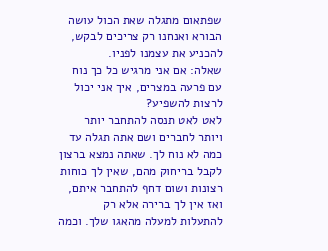שפתאום מתגלה שאת הכול עושה הבורא ואנחנו רק צריכים לבקש, להכניע את עצמנו לפניו.
שאלה: אם אני מרגיש כל כך נוח עם פרעה במצרים, איך אני יכול לרצות להשפיע?
לאט לאט תנסה להתחבר יותר ויותר לחברים ושם אתה תגלה עד כמה לא נוח לך. שאתה נמצא ברצון לקבל בריחוק מהם, שאין לך כוחות רצונות ושום דחף להתחבר איתם, ואז אין לך ברירה אלא רק להתעלות למעלה מהאגו שלך. וכמה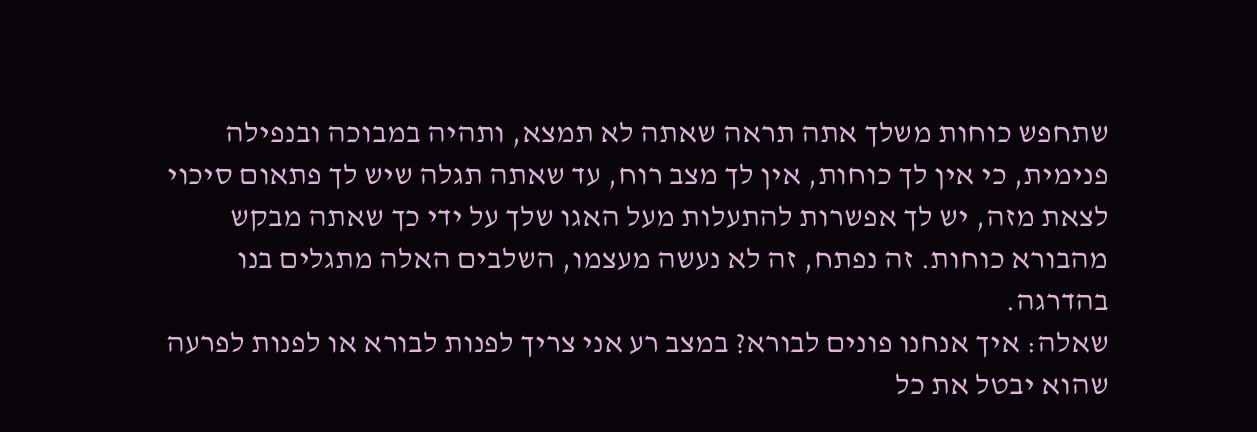שתחפש כוחות משלך אתה תראה שאתה לא תמצא, ותהיה במבוכה ובנפילה פנימית, כי אין לך כוחות, אין לך מצב רוח, עד שאתה תגלה שיש לך פתאום סיכוי לצאת מזה, יש לך אפשרות להתעלות מעל האגו שלך על ידי כך שאתה מבקש מהבורא כוחות. זה נפתח, זה לא נעשה מעצמו, השלבים האלה מתגלים בנו בהדרגה.
שאלה: איך אנחנו פונים לבורא? במצב רע אני צריך לפנות לבורא או לפנות לפרעה שהוא יבטל את כל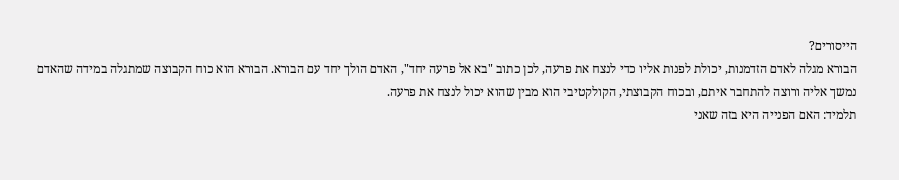הייסורים?
הבורא מגלה לאדם הזדמנות, יכולת לפנות אליו כדי לנצח את פרעה, לכן כתוב "בא אל פרעה יחד", האדם הולך יחד עם הבורא. הבורא הוא כוח הקבוצה שמתגלה במידה שהאדם נמשך אליה ורוצה להתחבר איתם, ובכוח הקבוצתי, הקולקטיבי הוא מבין שהוא יכול לנצח את פרעה.
תלמיד: האם הפנייה היא בזה שאני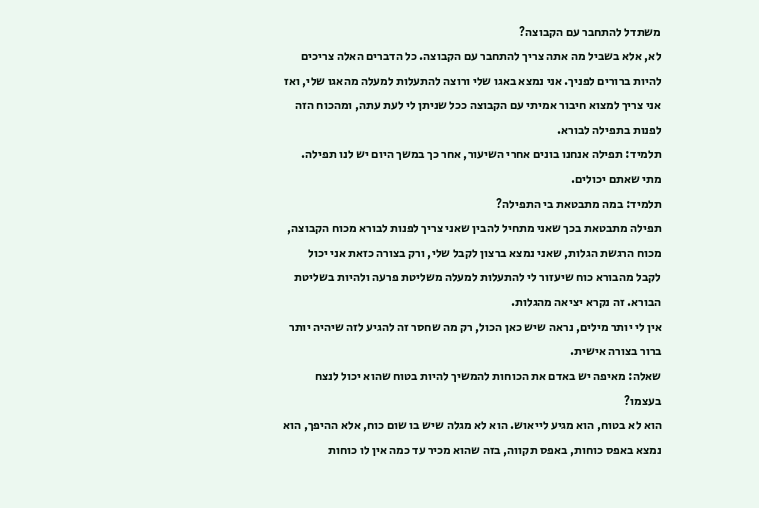משתדל להתחבר עם הקבוצה?
לא, אלא בשביל מה אתה צריך להתחבר עם הקבוצה. כל הדברים האלה צריכים להיות ברורים לפניך. אני נמצא באגו שלי ורוצה להתעלות למעלה מהאגו שלי, ואז אני צריך למצוא חיבור אמיתי עם הקבוצה ככל שניתן לי לעת עתה, ומהכוח הזה לפנות בתפילה לבורא.
תלמיד: תפילה אנחנו בונים אחרי השיעור, אחר כך במשך היום יש לנו תפילה.
מתי שאתם יכולים.
תלמיד: במה מתבטאת בי התפילה?
תפילה מתבטאת בכך שאני מתחיל להבין שאני צריך לפנות לבורא מכוח הקבוצה, מכוח הרגשת הגלות, שאני נמצא ברצון לקבל שלי, ורק בצורה כזאת אני יכול לקבל מהבורא כוח שיעזור לי להתעלות למעלה משליטת פרעה ולהיות בשליטת הבורא. זה נקרא יציאה מהגלות.
אין לי יותר מילים, נראה שיש כאן הכול, רק מה שחסר זה להגיע לזה שיהיה יותר ברור בצורה אישית.
שאלה: מאיפה יש באדם את הכוחות להמשיך להיות בטוח שהוא יכול לנצח בעצמו?
הוא לא בטוח, הוא מגיע לייאוש. הוא לא מגלה שיש בו שום כוח, אלא ההיפך, הוא נמצא באפס כוחות, באפס תקווה, בזה שהוא מכיר עד כמה אין לו כוחות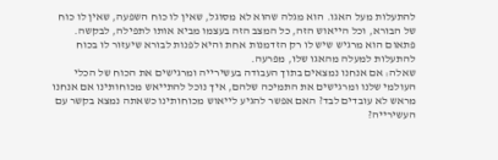להתעלות מעל האגו. הוא מגלה שהוא לא מסוגל, שאין לו כוח השפעה, שאין לו כוח של הבורא, וכל הייאוש הזה, כל המצב הזה בעצמו מביא אותו לתפילה, לבקשה. פתאום הוא מרגיש שיש לו רק הזדמנות אחת והיא לפנות לבורא שיעזור לו בכוח להתעלות למעלה מהאגו שלו, מפרעה.
שאלה: אם אנחנו נמצאים בתוך העבודה בעשירייה ומרגישים את הכוח של הכלי העולמי שלנו ומרגישים את התמיכה שלהם, איך נוכל להתייאש מכוחותינו אם אנחנו מראש לא עובדים לבד? האם אפשר להגיע לייאוש מכוחותינו כשאתה נמצא בקשר עם העשירייה?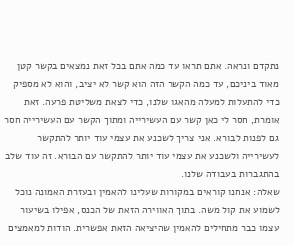נתקדם ונראה. אתם תראו עד כמה אתם בכל זאת נמצאים בקשר קטן מאוד ביניכם, עד כמה הקשר הזה הוא קשר לא יציב, והוא לא מספיק כדי להתעלות למעלה מהאגו שלנו, כדי לצאת משליטת פרעה. זאת אומרת, חסר לי כאן קשר עם העשירייה ומתוך הקשר עם העשירייה חסר גם לפנות לבורא. אני צריך לשכנע את עצמי עוד יותר להתקשר לעשירייה ולשכנע את עצמי עוד יותר להתקשר עם הבורא. זה עוד שלב בהתגברות בעבודה שלנו.
שאלה: אנחנו קוראים במקורות שעלינו להאמין ובעזרת האמונה נוכל לשמוע את קול משה. בתוך האווירה הזאת של הכנס, אפילו בשיעור עצמו כבר מתחילים להאמין שהיציאה הזאת אפשרית. הודות למאמצים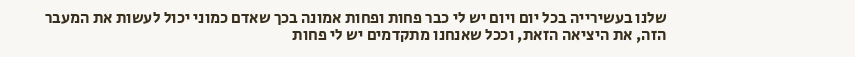שלנו בעשירייה בכל יום ויום יש לי כבר פחות ופחות אמונה בכך שאדם כמוני יכול לעשות את המעבר הזה, את היציאה הזאת, וככל שאנחנו מתקדמים יש לי פחות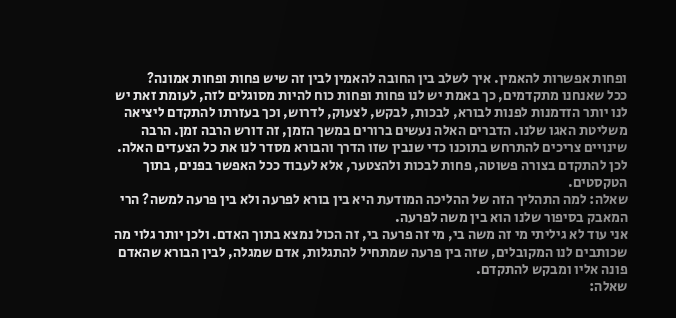ופחות אפשרות להאמין. איך לשלב בין החובה להאמין לבין זה שיש פחות ופחות אמונה?
ככל שאנחנו מתקדמים, כך באמת יש לנו פחות ופחות כוח להיות מסוגלים לזה, לעומת זאת יש לנו יותר הזדמנות לפנות לבורא, לבכות, לבקש, לצעוק, לדרוש, וכך בעזרתו להתקדם ליציאה משליטת האגו שלנו. הדברים האלה נעשים ברורים במשך הזמן, זה דורש הרבה זמן. הרבה שינויים צריכים להתרחש בתוכנו כדי שנבין שזו הדרך והבורא מסדר לנו את כל הצעדים האלה.
לכן להתקדם בצורה פשוטה, פחות לבכות ולהצטער, אלא לעבוד ככל האפשר בפנים, בתוך הטקסטים.
שאלה: למה התהליך הזה של ההליכה המודעת היא בין בורא לפרעה ולא בין פרעה למשה? הרי המאבק בסיפור שלנו הוא בין משה לפרעה.
אני עוד לא גיליתי מי זה משה בי, מי זה פרעה בי, זה הכול נמצא בתוך האדם. ולכן יותר גלוי מה שכותבים לנו המקובלים, שזה בין פרעה שמתחיל להתגלות, אדם שמגלה, לבין הבורא שהאדם פונה אליו ומבקש להתקדם.
שאלה: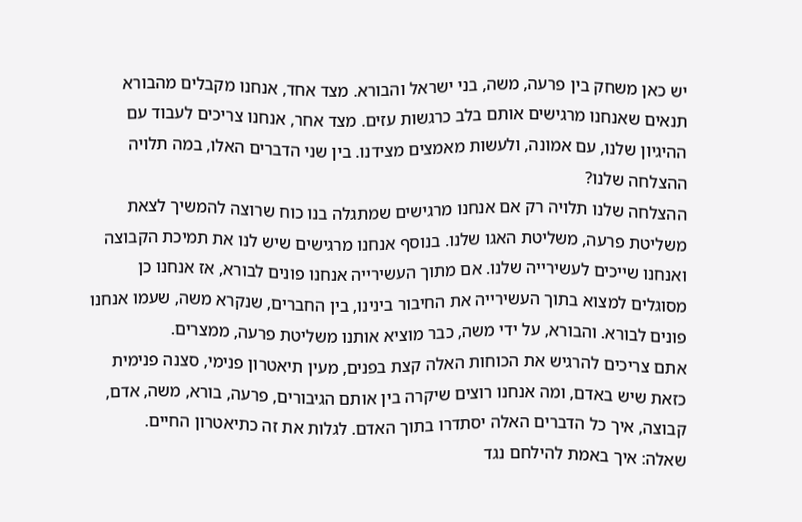יש כאן משחק בין פרעה, משה, בני ישראל והבורא. מצד אחד, אנחנו מקבלים מהבורא תנאים שאנחנו מרגישים אותם בלב כרגשות עזים. מצד אחר, אנחנו צריכים לעבוד עם ההיגיון שלנו, עם אמונה, ולעשות מאמצים מצידנו. בין שני הדברים האלו, במה תלויה ההצלחה שלנו?
ההצלחה שלנו תלויה רק אם אנחנו מרגישים שמתגלה בנו כוח שרוצה להמשיך לצאת משליטת פרעה, משליטת האגו שלנו. בנוסף אנחנו מרגישים שיש לנו את תמיכת הקבוצה ואנחנו שייכים לעשירייה שלנו. אם מתוך העשירייה אנחנו פונים לבורא, אז אנחנו כן מסוגלים למצוא בתוך העשירייה את החיבור בינינו, בין החברים, שנקרא משה, שעמו אנחנו פונים לבורא. והבורא, על ידי משה, כבר מוציא אותנו משליטת פרעה, ממצרים.
אתם צריכים להרגיש את הכוחות האלה קצת בפנים, מעין תיאטרון פנימי, סצנה פנימית כזאת שיש באדם, ומה אנחנו רוצים שיקרה בין אותם הגיבורים, פרעה, בורא, משה, אדם, קבוצה, איך כל הדברים האלה יסתדרו בתוך האדם. לגלות את זה כתיאטרון החיים.
שאלה: איך באמת להילחם נגד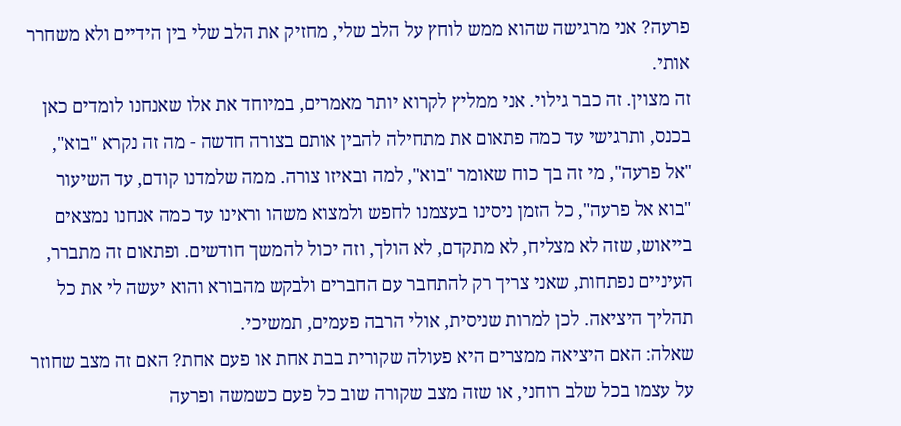פרעה? אני מרגישה שהוא ממש לוחץ על הלב שלי, מחזיק את הלב שלי בין הידיים ולא משחרר אותי.
זה מצוין. זה כבר גילוי. אני ממליץ לקרוא יותר מאמרים, במיוחד את אלו שאנחנו לומדים כאן בכנס, ותרגישי עד כמה פתאום את מתחילה להבין אותם בצורה חדשה - מה זה נקרא "בוא", "אל פרעה", מי זה בך כוח שאומר "בוא", למה ובאיזו צורה. ממה שלמדנו קודם, עד השיעור "בוא אל פרעה", כל הזמן ניסינו בעצמנו לחפש ולמצוא משהו וראינו עד כמה אנחנו נמצאים בייאוש, שזה לא מצליח, לא מתקדם, לא הולך, וזה יכול להמשך חודשים. ופתאום זה מתברר, העיניים נפתחות, שאני צריך רק להתחבר עם החברים ולבקש מהבורא והוא יעשה לי את כל תהליך היציאה. לכן למרות שניסית, אולי הרבה פעמים, תמשיכי.
שאלה: האם היציאה ממצרים היא פעולה שקורית בבת אחת או פעם אחת? האם זה מצב שחוזר על עצמו בכל שלב רוחני, או שזה מצב שקורה שוב כל פעם כשמשה ופרעה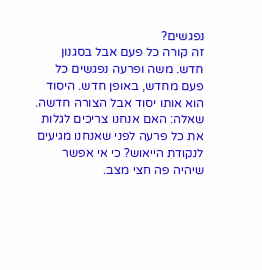נפגשים?
זה קורה כל פעם אבל בסגנון חדש. משה ופרעה נפגשים כל פעם מחדש, באופן חדש. היסוד הוא אותו יסוד אבל הצורה חדשה.
שאלה: האם אנחנו צריכים לגלות את כל פרעה לפני שאנחנו מגיעים לנקודת הייאוש? כי אי אפשר שיהיה פה חצי מצב.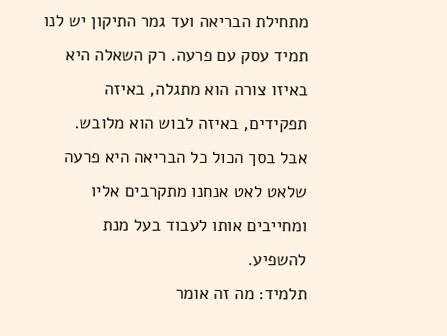מתחילת הבריאה ועד גמר התיקון יש לנו תמיד עסק עם פרעה. רק השאלה היא באיזו צורה הוא מתגלה, באיזה תפקידים, באיזה לבוש הוא מלובש. אבל בסך הכול כל הבריאה היא פרעה שלאט לאט אנחנו מתקרבים אליו ומחייבים אותו לעבוד בעל מנת להשפיע.
תלמיד: מה זה אומר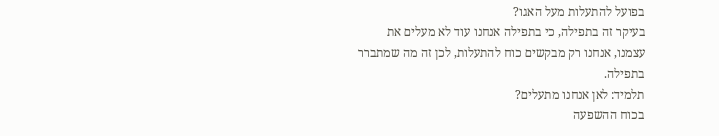בפועל להתעלות מעל האגו?
בעיקר זה בתפילה, כי בתפילה אנחנו עוד לא מעלים את עצמנו, אנחנו רק מבקשים כוח להתעלות, לכן זה מה שמתברר בתפילה.
תלמיד: לאן אנחנו מתעלים?
בכוח ההשפעה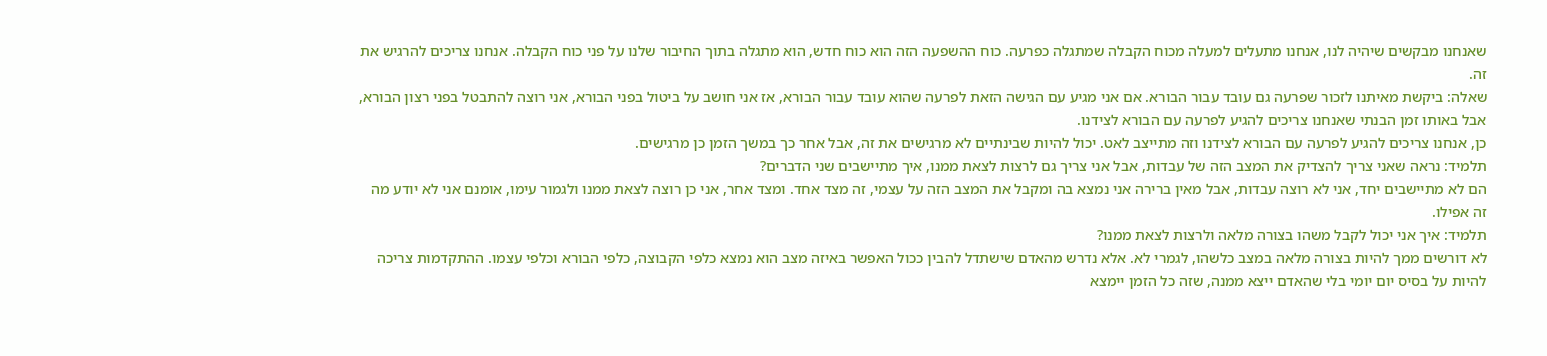שאנחנו מבקשים שיהיה לנו, אנחנו מתעלים למעלה מכוח הקבלה שמתגלה כפרעה. כוח ההשפעה הזה הוא כוח חדש, הוא מתגלה בתוך החיבור שלנו על פני כוח הקבלה. אנחנו צריכים להרגיש את זה.
שאלה: ביקשת מאיתנו לזכור שפרעה גם עובד עבור הבורא. אם אני מגיע עם הגישה הזאת לפרעה שהוא עובד עבור הבורא, אז אני חושב על ביטול בפני הבורא, אני רוצה להתבטל בפני רצון הבורא, אבל באותו זמן הבנתי שאנחנו צריכים להגיע לפרעה עם הבורא לצידנו.
כן, אנחנו צריכים להגיע לפרעה עם הבורא לצידנו וזה מתייצב לאט. יכול להיות שבינתיים לא מרגישים את זה, אבל אחר כך במשך הזמן כן מרגישים.
תלמיד: נראה שאני צריך להצדיק את המצב הזה של עבדות, אבל אני צריך גם לרצות לצאת ממנו, איך מתיישבים שני הדברים?
הם לא מתיישבים יחד, אני לא רוצה עבדות, אבל מאין ברירה אני נמצא בה ומקבל את המצב הזה על עצמי, זה מצד אחד. ומצד אחר, אני כן רוצה לצאת ממנו ולגמור עימו, אומנם אני לא יודע מה זה אפילו.
תלמיד: איך אני יכול לקבל משהו בצורה מלאה ולרצות לצאת ממנו?
לא דורשים ממך להיות בצורה מלאה במצב כלשהו, לגמרי לא. אלא נדרש מהאדם שישתדל להבין ככול האפשר באיזה מצב הוא נמצא כלפי הקבוצה, כלפי הבורא וכלפי עצמו. ההתקדמות צריכה להיות על בסיס יום יומי בלי שהאדם ייצא ממנה, שזה כל הזמן יימצא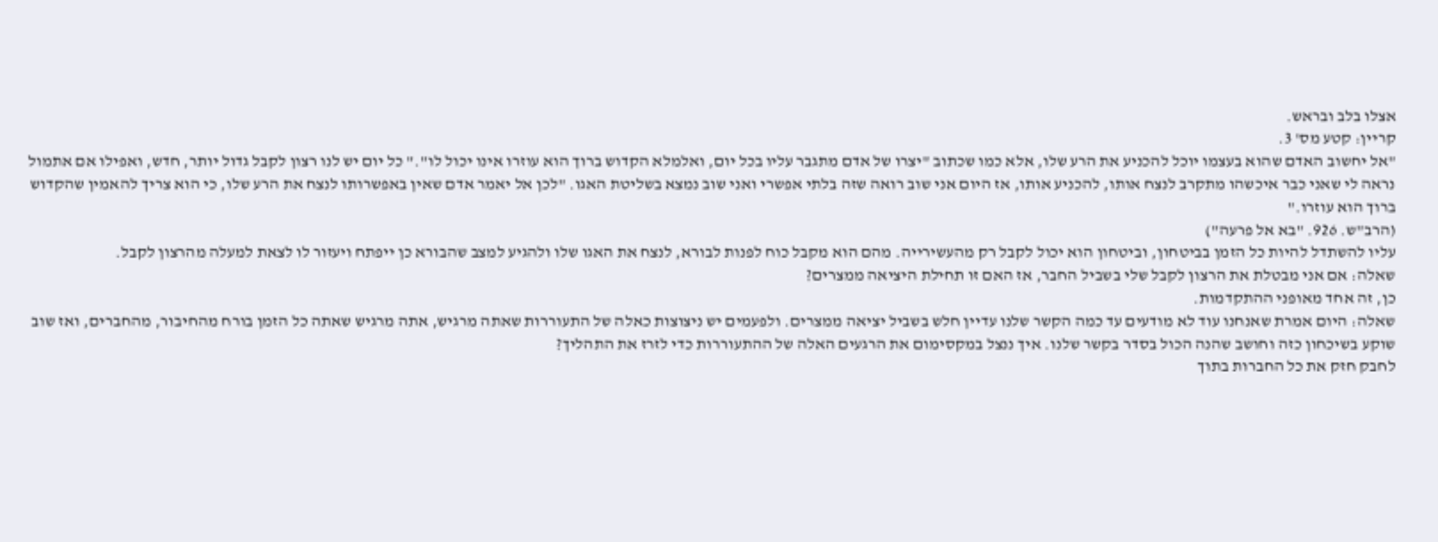אצלו בלב ובראש.
קריין: קטע מס' 3.
"אל יחשוב האדם שהוא בעצמו יוכל להכניע את הרע שלו, אלא כמו שכתוב "יצרו של אדם מתגבר עליו בכל יום, ואלמלא הקדוש ברוך הוא עוזרו אינו יכול לו"." כל יום יש לנו רצון לקבל גדול יותר, חדש, ואפילו אם אתמול נראה לי שאני כבר איכשהו מתקרב לנצח אותו, להכניע אותו, אז היום אני שוב רואה שזה בלתי אפשרי ואני שוב נמצא בשליטת האגו. "לכן אל יאמר אדם שאין באפשרותו לנצח את הרע שלו, כי הוא צריך להאמין שהקדוש ברוך הוא עוזרו."
(הרב"ש. 926. "בא אל פרעה")
עליו להשתדל להיות כל הזמן בביטחון, וביטחון הוא יכול לקבל רק מהעשירייה. מהם הוא מקבל כוח לפנות לבורא, לנצח את האגו שלו ולהגיע למצב שהבורא כן ייפתח ויעזור לו לצאת למעלה מהרצון לקבל.
שאלה: אם אני מבטלת את הרצון לקבל שלי בשביל החבר, אז האם זו תחילת היציאה ממצרים?
כן, זה אחד מאופני ההתקדמות.
שאלה: היום אמרת שאנחנו עוד לא מודעים עד כמה הקשר שלנו עדיין חלש בשביל יציאה ממצרים. ולפעמים יש ניצוצות כאלה של התעוררות שאתה מרגיש, אתה מרגיש שאתה כל הזמן בורח מהחיבור, מהחברים, ואז שוב שוקע בשיכחון כזה וחושב שהנה הכול בסדר בקשר שלנו. איך ננצל במקסימום את הרגעים האלה של ההתעוררות כדי לזרז את התהליך?
לחבק חזק את כל החברות בתוך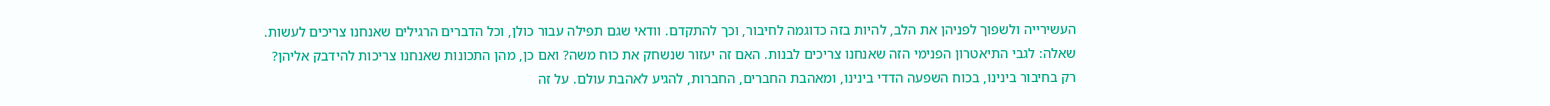העשירייה ולשפוך לפניהן את הלב, להיות בזה כדוגמה לחיבור, וכך להתקדם. וודאי שגם תפילה עבור כולן, וכל הדברים הרגילים שאנחנו צריכים לעשות.
שאלה: לגבי התיאטרון הפנימי הזה שאנחנו צריכים לבנות. האם זה יעזור שנשחק את כוח משה? ואם כן, מהן התכונות שאנחנו צריכות להידבק אליהן?
רק בחיבור בינינו, בכוח השפעה הדדי בינינו, ומאהבת החברים, החברות, להגיע לאהבת עולם. על זה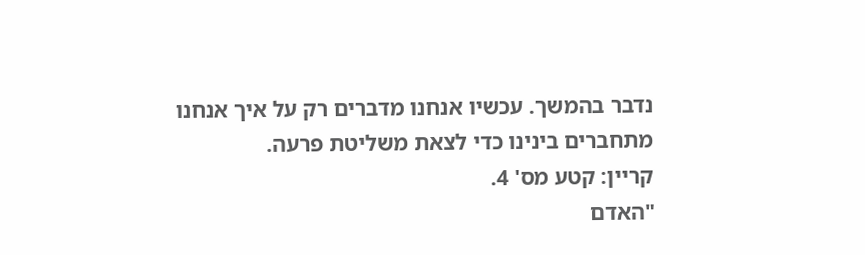נדבר בהמשך. עכשיו אנחנו מדברים רק על איך אנחנו מתחברים בינינו כדי לצאת משליטת פרעה.
קריין: קטע מס' 4.
"האדם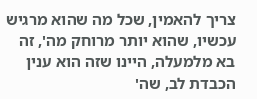צריך להאמין, שכל מה שהוא מרגיש עכשיו, שהוא יותר מרוחק מה', זה בא מלמעלה, היינו שזה הוא ענין הכבדת לב, שה'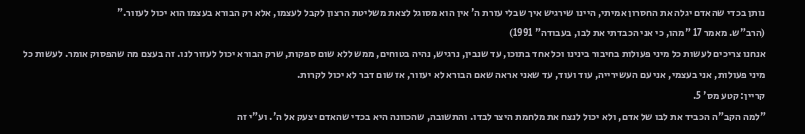נותן בכדי שהאדם יגלה את החסרון אמיתי, היינו שירגיש איך שבלי עזרת ה' אין הוא מסוגל לצאת משליטת הרצון לקבל לעצמו, אלא רק הבורא בעצמו הוא יכול לעזור."
(הרב"ש. מאמר 17 "מהו, כי אני הכבדתי את לבו, בעבודה" 1991)
אנחנו צריכים לעשות כל מיני פעולות בחיבור בינינו וכל אחד בתוכו, עד שנבין, נרגיש, נהיה בטוחים, ממש ללא שום ספקות, שרק הבורא יכול לעזור לנו. זה בעצם מה שהפסוק אומר. לעשות כל מיני פעולות, אני בעצמי, אני עם העשירייה, עוד ועוד, עד שאני אראה שאם הבורא לא יעזור, אז שום דבר לא יכול לקרות.
קריין: קטע מס' 5.
"למה הקב"ה הכביד את לבו של אדם, ולא יכול לנצח את מלחמת היצר לבדו. והתשובה, שהכוונה היא בכדי שהאדם יצעק אל ה'. וע"י זה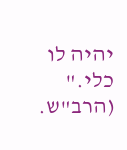יהיה לו כלי."
(הרב"ש.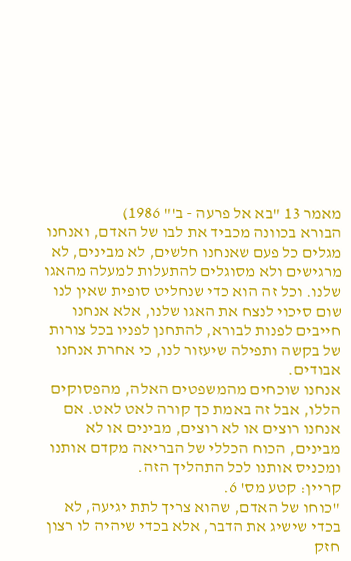מאמר 13 "בא אל פרעה - ב'" 1986)
הבורא בכוונה מכביד את לבו של האדם, ואנחנו מגלים כל פעם שאנחנו חלשים, לא מבינים, לא מרגישים ולא מסוגלים להתעלות למעלה מהאגו שלנו. וכל זה הוא כדי שנחליט סופית שאין לנו שום סיכוי לנצח את האגו שלנו, אלא אנחנו חייבים לפנות לבורא, להתחנן לפניו בכל צורות של בקשה ותפילה שיעזור לנו, כי אחרת אנחנו אבודים.
אנחנו שוכחים מהמשפטים האלה, מהפסוקים הללו, אבל זה באמת כך קורה לאט לאט. אם אנחנו רוצים או לא רוצים, מבינים או לא מבינים, הכוח הכללי של הבריאה מקדם אותנו ומכניס אותנו לכל התהליך הזה.
קריין: קטע מס' 6.
"כוחו של האדם, שהוא צריך לתת יגיעה, לא בכדי שישיג את הדבר, אלא בכדי שיהיה לו רצון חזק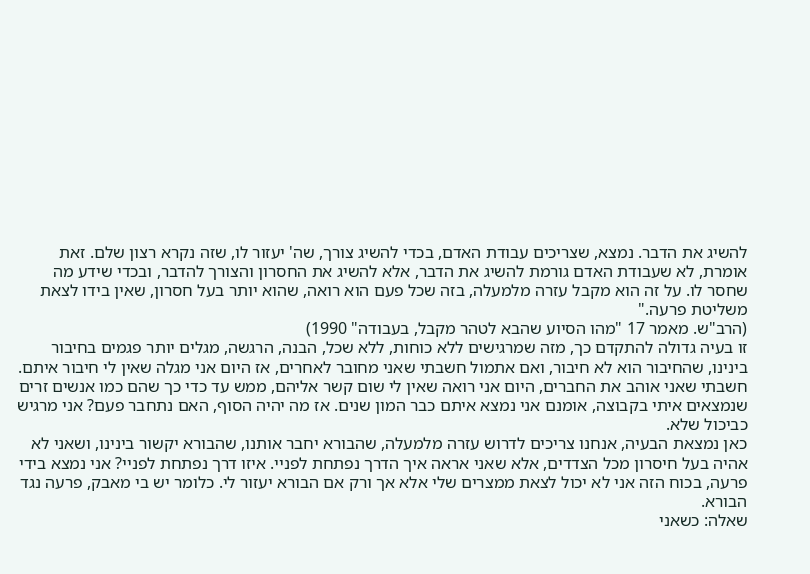להשיג את הדבר. נמצא, שצריכים עבודת האדם, בכדי להשיג צורך, שה' יעזור לו, שזה נקרא רצון שלם. זאת אומרת, לא שעבודת האדם גורמת להשיג את הדבר, אלא להשיג את החסרון והצורך להדבר, ובכדי שידע מה שחסר לו. על זה הוא מקבל עזרה מלמעלה, בזה שכל פעם הוא רואה, שהוא יותר בעל חסרון, שאין בידו לצאת משליטת פרעה."
(הרב"ש. מאמר 17 "מהו הסיוע שהבא לטהר מקבל, בעבודה" 1990)
זו בעיה גדולה להתקדם כך, מזה שמרגישים ללא כוחות, ללא שכל, הבנה, הרגשה, מגלים יותר פגמים בחיבור בינינו, שהחיבור הוא לא חיבור, ואם אתמול חשבתי שאני מחובר לאחרים, אז היום אני מגלה שאין לי חיבור איתם. חשבתי שאני אוהב את החברים, היום אני רואה שאין לי שום קשר אליהם, ממש עד כדי כך שהם כמו אנשים זרים שנמצאים איתי בקבוצה, אומנם אני נמצא איתם כבר המון שנים. אז מה יהיה הסוף, האם נתחבר פעם? אני מרגיש כביכול שלא.
כאן נמצאת הבעיה, אנחנו צריכים לדרוש עזרה מלמעלה, שהבורא יחבר אותנו, שהבורא יקשור בינינו, ושאני לא אהיה בעל חיסרון מכל הצדדים, אלא שאני אראה איך הדרך נפתחת לפניי. איזו דרך נפתחת לפניי? אני נמצא בידי פרעה, בכוח הזה אני לא יכול לצאת ממצרים שלי אלא אך ורק אם הבורא יעזור לי. כלומר יש בי מאבק, פרעה נגד הבורא.
שאלה: כשאני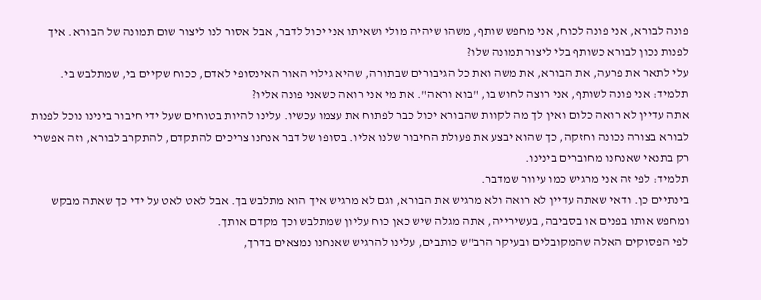פונה לבורא, אני פונה לכוח, אני מחפש שותף, משהו שיהיה מולי ושאיתו אני יכול לדבר, אבל אסור לנו ליצור שום תמונה של הבורא. איך לפנות נכון לבורא כשותף בלי ליצור תמונה שלו?
עלי לתאר את פרעה, את הבורא, את משה ואת כל הגיבורים שבתורה, שהיא גילוי האור האינסופי לאדם, ככוח שקיים בי, שמתלבש בי.
תלמיד: אני פונה לשותף, אני רוצה לחוש בו, "בוא וראה". את מי אני רואה כשאני פונה אליו?
אתה עדיין לא רואה כלום ואין לך מה לקוות שהבורא יכול כבר לפתוח את עצמו עכשיו. עלינו להיות בטוחים שעל ידי חיבור בינינו נוכל לפנות לבורא בצורה נכונה וחזקה, כך שהוא יבצע את פעולת החיבור שלנו אליו. בסופו של דבר אנחנו צריכים להתקדם, להתקרב לבורא, וזה אפשרי רק בתנאי שאנחנו מחוברים בינינו.
תלמיד: לפי זה אני מרגיש כמו עיוור שמדבר.
בינתיים כן. ודאי שאתה עדיין לא רואה ולא מרגיש את הבורא, וגם לא מרגיש איך הוא מתלבש בך. אבל לאט לאט על ידי כך שאתה מבקש ומחפש אותו בפנים או בסביבה, בעשירייה, אתה מגלה שיש כאן כוח עליון שמתלבש וכך מקדם אותך.
לפי הפסוקים האלה שהמקובלים ובעיקר הרב"ש כותבים, עלינו להרגיש שאנחנו נמצאים בדרך,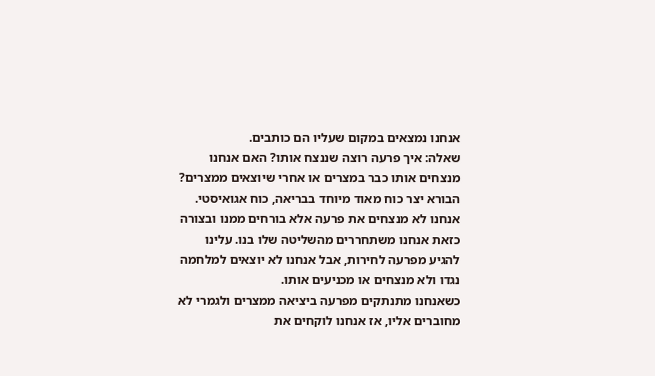אנחנו נמצאים במקום שעליו הם כותבים.
שאלה: איך פרעה רוצה שננצח אותו? האם אנחנו מנצחים אותו כבר במצרים או אחרי שיוצאים ממצרים?
הבורא יצר כוח מאוד מיוחד בבריאה, כוח אגואיסטי. אנחנו לא מנצחים את פרעה אלא בורחים ממנו ובצורה כזאת אנחנו משתחררים מהשליטה שלו בנו. עלינו להגיע מפרעה לחירות, אבל אנחנו לא יוצאים למלחמה נגדו ולא מנצחים או מכניעים אותו.
כשאנחנו מתנתקים מפרעה ביציאה ממצרים ולגמרי לא מחוברים אליו, אז אנחנו לוקחים את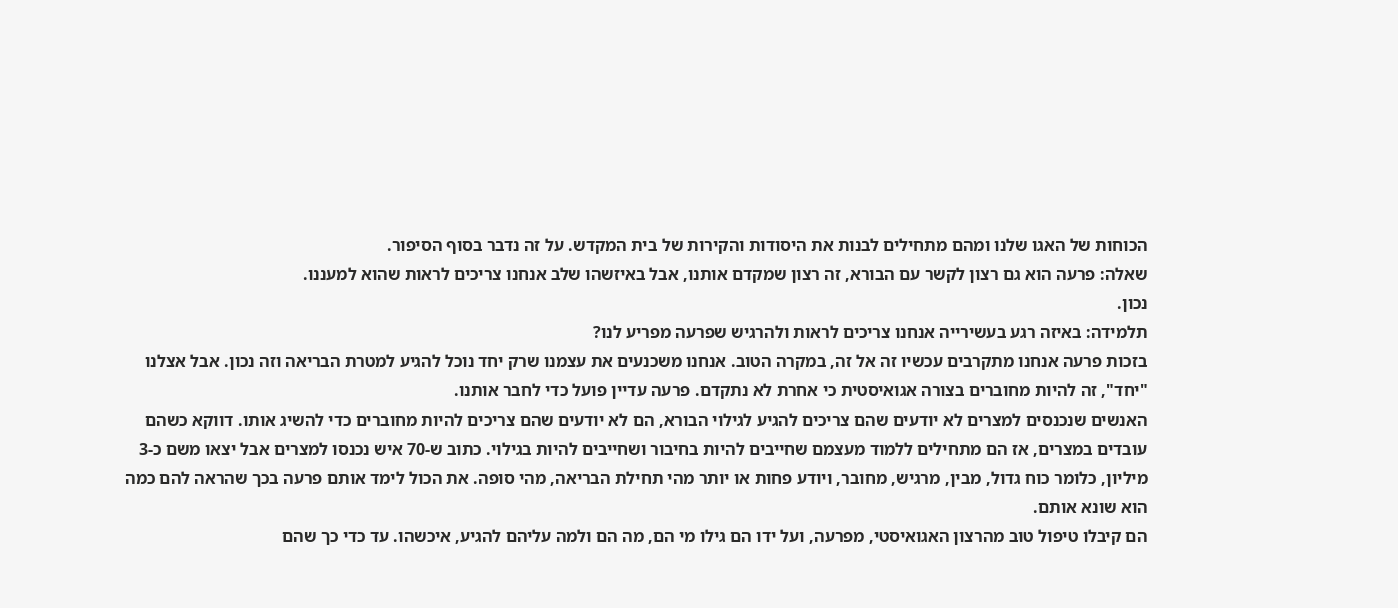הכוחות של האגו שלנו ומהם מתחילים לבנות את היסודות והקירות של בית המקדש. על זה נדבר בסוף הסיפור.
שאלה: פרעה הוא גם רצון לקשר עם הבורא, זה רצון שמקדם אותנו, אבל באיזשהו שלב אנחנו צריכים לראות שהוא למעננו.
נכון.
תלמידה: באיזה רגע בעשירייה אנחנו צריכים לראות ולהרגיש שפרעה מפריע לנו?
בזכות פרעה אנחנו מתקרבים עכשיו זה אל זה, במקרה הטוב. אנחנו משכנעים את עצמנו שרק יחד נוכל להגיע למטרת הבריאה וזה נכון. אבל אצלנו "יחד", זה להיות מחוברים בצורה אגואיסטית כי אחרת לא נתקדם. פרעה עדיין פועל כדי לחבר אותנו.
האנשים שנכנסים למצרים לא יודעים שהם צריכים להגיע לגילוי הבורא, הם לא יודעים שהם צריכים להיות מחוברים כדי להשיג אותו. דווקא כשהם עובדים במצרים, אז הם מתחילים ללמוד מעצמם שחייבים להיות בחיבור ושחייבים להיות בגילוי. כתוב ש-70 איש נכנסו למצרים אבל יצאו משם כ-3 מיליון, כלומר כוח גדול, מבין, מרגיש, מחובר, ויודע פחות או יותר מהי תחילת הבריאה, מהי סופה. את הכול לימד אותם פרעה בכך שהראה להם כמה הוא שונא אותם.
הם קיבלו טיפול טוב מהרצון האגואיסטי, מפרעה, ועל ידו הם גילו מי הם, מה הם ולמה עליהם להגיע, איכשהו. עד כדי כך שהם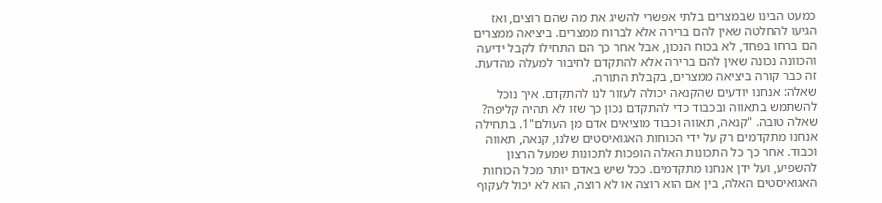כמעט הבינו שבמצרים בלתי אפשרי להשיג את מה שהם רוצים, ואז הגיעו להחלטה שאין להם ברירה אלא לברוח ממצרים. ביציאה ממצרים הם ברחו בפחד, לא בכוח הנכון, אבל אחר כך הם התחילו לקבל ידיעה והכוונה נכונה שאין להם ברירה אלא להתקדם לחיבור למעלה מהדעת. זה כבר קורה ביציאה ממצרים, בקבלת התורה.
שאלה: אנחנו יודעים שהקנאה יכולה לעזור לנו להתקדם. איך נוכל להשתמש בתאווה ובכבוד כדי להתקדם נכון כך שזו לא תהיה קליפה?
שאלה טובה. "קנאה, תאווה וכבוד מוציאים אדם מן העולם"1. בתחילה אנחנו מתקדמים רק על ידי הכוחות האגואיסטים שלנו, קנאה, תאווה וכבוד. אחר כך כל התכונות האלה הופכות לתכונות שמעל הרצון להשפיע, ועל ידן אנחנו מתקדמים. ככל שיש באדם יותר מכל הכוחות האגואיסטים האלה, בין אם הוא רוצה או לא רוצה, הוא לא יכול לעקוף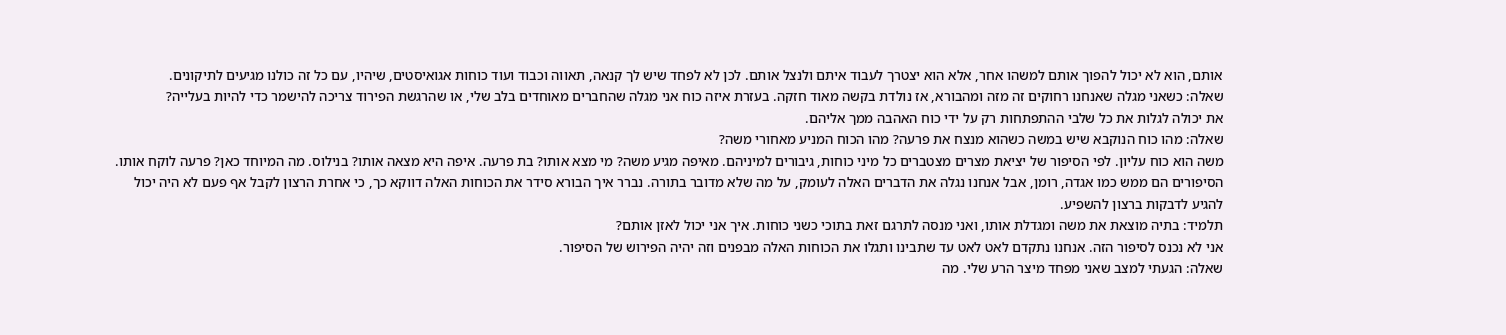אותם, הוא לא יכול להפוך אותם למשהו אחר, אלא הוא יצטרך לעבוד איתם ולנצל אותם. לכן לא לפחד שיש לך קנאה, תאווה וכבוד ועוד כוחות אגואיסטים, שיהיו, עם כל זה כולנו מגיעים לתיקונים.
שאלה: כשאני מגלה שאנחנו רחוקים זה מזה ומהבורא, אז נולדת בקשה מאוד חזקה. בעזרת איזה כוח אני מגלה שהחברים מאוחדים בלב שלי, או שהרגשת הפירוד צריכה להישמר כדי להיות בעלייה?
את יכולה לגלות את כל שלבי ההתפתחות רק על ידי כוח האהבה ממך אליהם.
שאלה: מהו כוח הנוקבא שיש במשה כשהוא מנצח את פרעה? מהו הכוח המניע מאחורי משה?
משה הוא כוח עליון. לפי הסיפור של יציאת מצרים מצטברים כל מיני כוחות, גיבורים למיניהם. מאיפה מגיע משה? מי מצא אותו? בת פרעה. איפה היא מצאה אותו? בנילוס. מה המיוחד כאן? פרעה לוקח אותו. הסיפורים הם ממש כמו אגדה, רומן, אבל אנחנו נגלה את הדברים האלה לעומק, על מה שלא מדובר בתורה. נברר איך הבורא סידר את הכוחות האלה דווקא כך, כי אחרת הרצון לקבל אף פעם לא היה יכול להגיע לדבקות ברצון להשפיע.
תלמיד: בתיה מוצאת את משה ומגדלת אותו, ואני מנסה לתרגם זאת בתוכי כשני כוחות. איך אני יכול לאזן אותם?
אני לא נכנס לסיפור הזה. אנחנו נתקדם לאט לאט עד שתבינו ותגלו את הכוחות האלה מבפנים וזה יהיה הפירוש של הסיפור.
שאלה: הגעתי למצב שאני מפחד מיצר הרע שלי. מה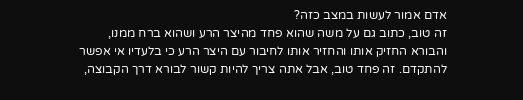אדם אמור לעשות במצב כזה?
זה טוב, כתוב גם על משה שהוא פחד מהיצר הרע ושהוא ברח ממנו, והבורא החזיק אותו והחזיר אותו לחיבור עם היצר הרע כי בלעדיו אי אפשר להתקדם. זה פחד טוב, אבל אתה צריך להיות קשור לבורא דרך הקבוצה,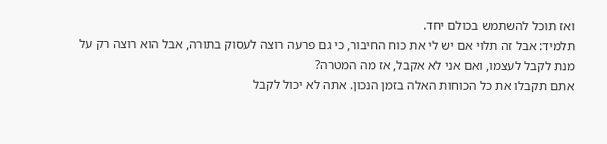ואז תוכל להשתמש בכולם יחד.
תלמיד: אבל זה תלוי אם יש לי את כוח החיבור, כי גם פרעה רוצה לעסוק בתורה, אבל הוא רוצה רק על מנת לקבל לעצמו, ואם אני לא אקבל, אז מה המטרה?
אתם תקבלו את כל הכוחות האלה בזמן הנכון. אתה לא יכול לקבל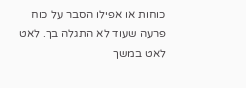כוחות או אפילו הסבר על כוח פרעה שעוד לא התגלה בך. לאט לאט במשך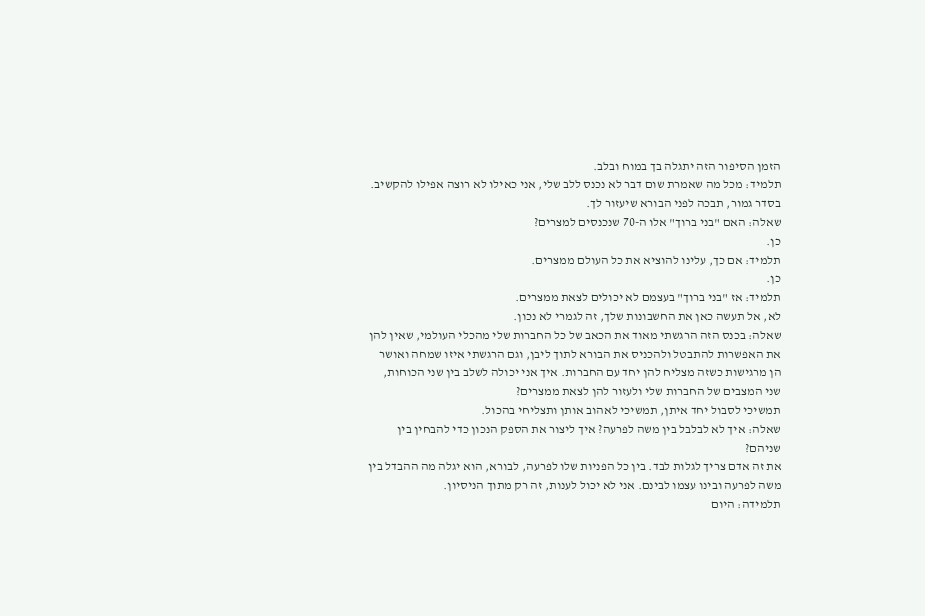הזמן הסיפור הזה יתגלה בך במוח ובלב.
תלמיד: מכל מה שאמרת שום דבר לא נכנס ללב שלי, אני כאילו לא רוצה אפילו להקשיב.
בסדר גמור, תבכה לפני הבורא שיעזור לך.
שאלה: האם "בני ברוך" אלו ה-70 שנכנסים למצרים?
כן.
תלמיד: אם כך, עלינו להוציא את כל העולם ממצרים.
כן.
תלמיד: אז "בני ברוך" בעצמם לא יכולים לצאת ממצרים.
לא, אל תעשה כאן את החשבונות שלך, זה לגמרי לא נכון.
שאלה: בכנס הזה הרגשתי מאוד את הכאב של כל החברות שלי מהכלי העולמי, שאין להן את האפשרות להתבטל ולהכניס את הבורא לתוך ליבן, וגם הרגשתי איזו שמחה ואושר הן מרגישות כשזה מצליח להן יחד עם החברות. איך אני יכולה לשלב בין שני הכוחות, שני המצבים של החברות שלי ולעזור להן לצאת ממצרים?
תמשיכי לסבול יחד איתן, תמשיכי לאהוב אותן ותצליחי בהכול.
שאלה: איך לא לבלבל בין משה לפרעה? איך ליצור את הספק הנכון כדי להבחין בין שניהם?
את זה אדם צריך לגלות לבד. בין כל הפניות שלו לפרעה, לבורא, הוא יגלה מה ההבדל בין משה לפרעה ובינו עצמו לבינם. אני לא יכול לענות, זה רק מתוך הניסיון.
תלמידה: היום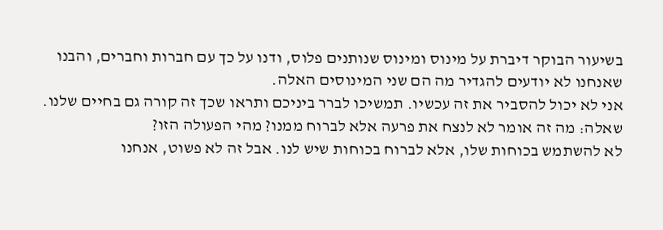בשיעור הבוקר דיברת על מינוס ומינוס שנותנים פלוס, ודנו על כך עם חברות וחברים, והבנו שאנחנו לא יודעים להגדיר מה הם שני המינוסים האלה.
אני לא יכול להסביר את זה עכשיו. תמשיכו לברר ביניכם ותראו שכך זה קורה גם בחיים שלנו.
שאלה: מה זה אומר לא לנצח את פרעה אלא לברוח ממנו? מהי הפעולה הזו?
לא להשתמש בכוחות שלו, אלא לברוח בכוחות שיש לנו. אבל זה לא פשוט, אנחנו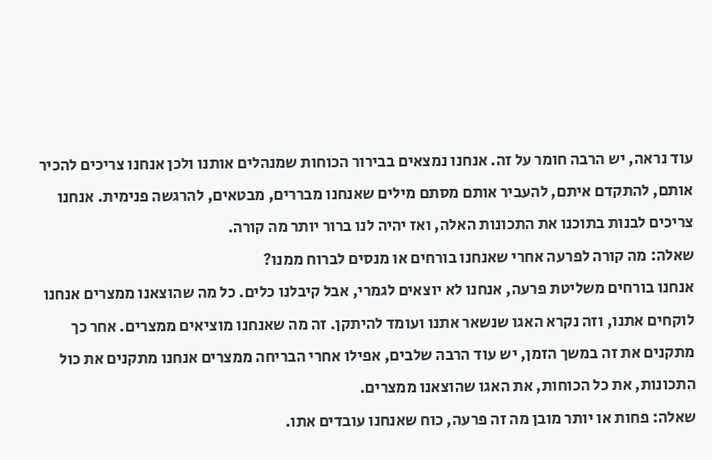עוד נראה, יש הרבה חומר על זה. אנחנו נמצאים בבירור הכוחות שמנהלים אותנו ולכן אנחנו צריכים להכיר אותם, להתקדם איתם, להעביר אותם מסתם מילים שאנחנו מבררים, מבטאים, להרגשה פנימית. אנחנו צריכים לבנות בתוכנו את התכונות האלה, ואז יהיה לנו ברור יותר מה קורה.
שאלה: מה קורה לפרעה אחרי שאנחנו בורחים או מנסים לברוח ממנו?
אנחנו בורחים משליטת פרעה, אנחנו לא יוצאים לגמרי, אבל קיבלנו כלים. כל מה שהוצאנו ממצרים אנחנו לוקחים אתנו, וזה נקרא האגו שנשאר אתנו ועומד להיתקן. זה מה שאנחנו מוציאים ממצרים. אחר כך מתקנים את זה במשך הזמן, יש עוד הרבה שלבים, אפילו אחרי הבריחה ממצרים אנחנו מתקנים את כול התכונות, את כל הכוחות, את האגו שהוצאנו ממצרים.
שאלה: פחות או יותר מובן מה זה פרעה, כוח שאנחנו עובדים אתו.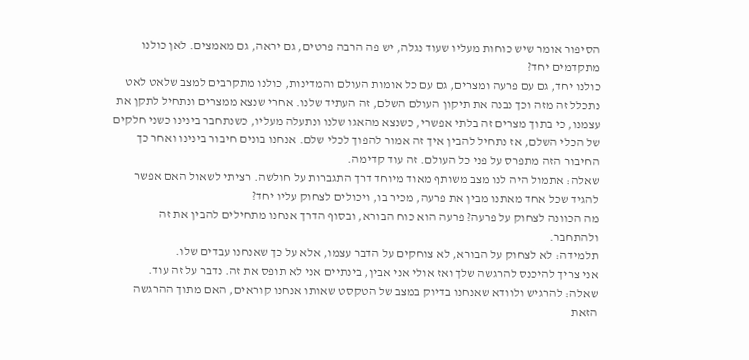הסיפור אומר שיש כוחות מעליו שעוד נגלה, יש פה הרבה פרטים, גם יראה, גם מאמצים. לאן כולנו מתקדמים יחד?
כולנו יחד, גם עם פרעה ומצרים, גם עם כל אומות העולם והמדינות, כולנו מתקרבים למצב שלאט לאט נתכלל זה מזה וכך נבנה את תיקון העולם השלם, זה העתיד שלנו. אחרי שנצא ממצרים ונתחיל לתקן את עצמנו, כי בתוך מצרים זה בלתי אפשרי, כשנצא מהאגו שלנו ונתעלה מעליו, כשנתחבר בינינו כשני חלקים של הכלי השלם, אז נתחיל להבין איך זה אמור להפוך לכלי שלם. אנחנו בונים חיבור בינינו ואחר כך החיבור הזה מתפרס על פני כל העולם. זה עוד קדימה.
שאלה: אתמול היה לנו מצב משותף מאוד מיוחד דרך התגברות על חולשה. רציתי לשאול האם אפשר להגיד שכל אחד מאתנו מבין את פרעה, מכיר בו, ויכולים לצחוק עליו יחד?
מה הכוונה לצחוק על פרעה? פרעה הוא כוח הבורא, ובסוף הדרך אנחנו מתחילים להבין את זה ולהתחבר.
תלמידה: לא לצחוק על הבורא, לא צוחקים על הדבר עצמו, אלא על כך שאנחנו עבדים שלו.
אני צריך להיכנס להרגשה שלך ואז אולי אני אבין, בינתיים אני לא תופס את זה. נדבר על זה עוד.
שאלה: להרגיש ולוודא שאנחנו בדיוק במצב של הטקסט שאותו אנחנו קוראים, האם מתוך ההרגשה הזאת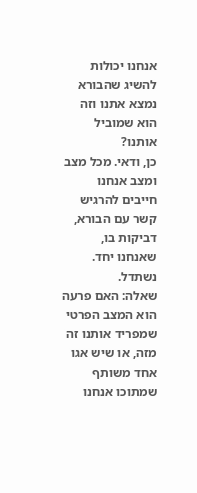אנחנו יכולות להשיג שהבורא נמצא אתנו וזה הוא שמוביל אותנו?
כן, ודאי. מכל מצב ומצב אנחנו חייבים להרגיש קשר עם הבורא, דביקות בו, שאנחנו יחד. נשתדל.
שאלה: האם פרעה הוא המצב הפרטי שמפריד אותנו זה מזה, או שיש אגו אחד משותף שמתוכו אנחנו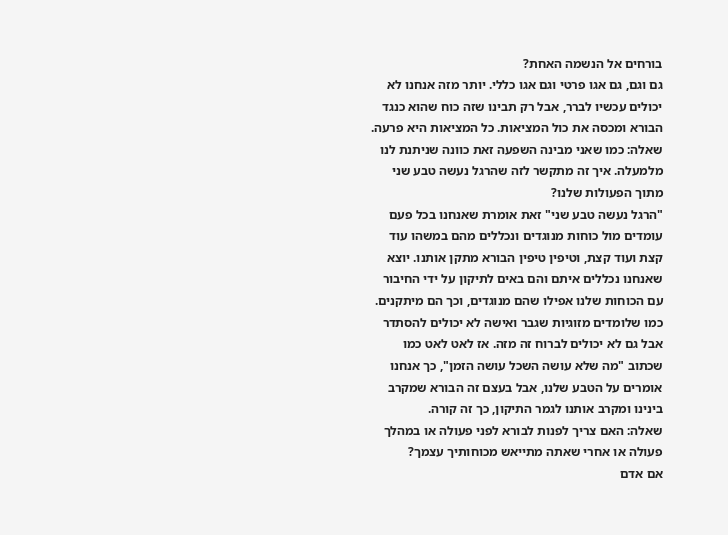בורחים אל הנשמה האחת?
גם וגם, גם אגו פרטי וגם אגו כללי. יותר מזה אנחנו לא יכולים עכשיו לברר, אבל רק תבינו שזה כוח שהוא כנגד הבורא ומכסה את כול המציאות. כל המציאות היא פרעה.
שאלה: כמו שאני מבינה השפעה זאת כוונה שניתנת לנו מלמעלה. איך זה מתקשר לזה שהרגל נעשה טבע שני מתוך הפעולות שלנו?
"הרגל נעשה טבע שני" זאת אומרת שאנחנו בכל פעם עומדים מול כוחות מנוגדים ונכללים מהם במשהו עוד קצת ועוד קצת, וטיפין טיפין הבורא מתקן אותנו. יוצא שאנחנו נכללים איתם והם באים לתיקון על ידי החיבור עם הכוחות שלנו אפילו שהם מנוגדים, וכך הם מיתקנים. כמו שלומדים מזוגיות שגבר ואישה לא יכולים להסתדר אבל גם לא יכולים לברוח זה מזה. אז לאט לאט כמו שכתוב "מה שלא עושה השכל עושה הזמן", כך אנחנו אומרים על הטבע שלנו, אבל בעצם זה הבורא שמקרב בינינו ומקרב אותנו לגמר התיקון, כך זה קורה.
שאלה: האם צריך לפנות לבורא לפני פעולה או במהלך פעולה או אחרי שאתה מתייאש מכוחותיך עצמך?
אם אדם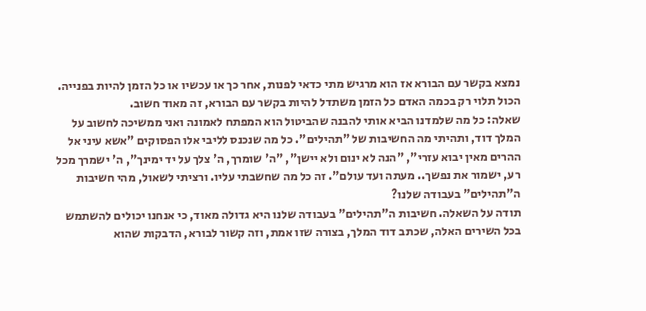נמצא בקשר עם הבורא אז הוא מרגיש מתי כדאי לפנות, אחר כך או עכשיו או כל הזמן להיות בפנייה. הכול תלוי רק בכמה האדם כל הזמן משתדל להיות בקשר עם הבורא, זה מאוד חשוב.
שאלה: כל מה שלמדנו הביא אותי להבנה שהביטול הוא המפתח לאמונה ואני ממשיכה לחשוב על המלך דוד, ותהיתי מה החשיבות של "תהילים". כל מה שנכנס לליבי אלו הפסוקים "אשא עיני אל ההרים מאין יבוא עזרי", "הנה לא ינום ולא יישן", "ה' שומרך, ה' צלך על יד ימינך", ה' ישמרך מכל רע, ישמור את נפשך.. מעתה ועד עולם". זה כל מה שחשבתי עליו. ורציתי לשאול, מהי חשיבות ה"תהילים" בעבודה שלנו?
תודה על השאלה. חשיבות ה"תהילים" בעבודה שלנו היא גדולה מאוד, כי אנחנו יכולים להשתמש בכל השירים האלה, שכתב דוד המלך, בצורה שזו אמת, וזה קשור לבורא, הדבקות שהוא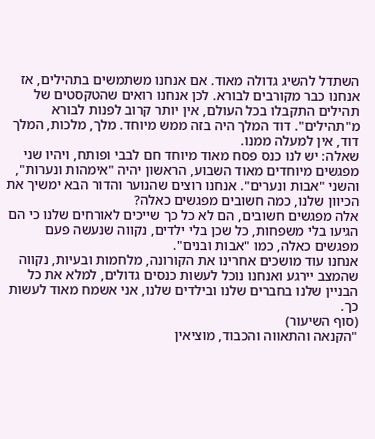השתדל להשיג גדולה מאוד. אם אנחנו משתמשים בתהילים, אז אנחנו כבר מקורבים לבורא. לכן אנחנו רואים שהטקסטים של תהילים התקבלו בכל העולם, אין יותר קרוב לפנות לבורא מ"תהילים". דוד המלך היה בזה ממש מיוחד. מלך, מלכות, המלך דוד, אין למעלה ממנו.
שאלה: יש לנו כנס פסח מאוד מיוחד חם לבבי ופותח, ויהיו שני מפגשים מיוחדים מאוד השבוע, הראשון יהיה "אימהות ונערות", והשני "אבות ונערים". אנחנו רוצים שהנוער והדור הבא ימשיך את הכיוון שלנו, כמה חשובים מפגשים כאלה?
אלה מפגשים חשובים, הם לא כל כך שייכים לאורחים שלנו כי הם הגיעו בלי משפחות, כל שכן בלי ילדים, נקווה שנעשה פעם מפגשים כאלה, כמו "אבות ובנים".
אנחנו עוד מושכים אחרינו את הקורונה, מלחמות ובעיות, נקווה שהמצב יירגע ואנחנו נוכל לעשות כנסים גדולים, למלא את כל הבניין שלנו בחברים שלנו ובילדים שלנו, אני אשמח מאוד לעשות כך.
(סוף השיעור)
"הקנאה והתאווה והכבוד, מוציאין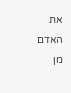את האדם מן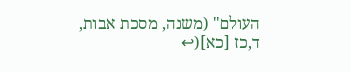העולם" (משנה, מסכת אבות, ד,כז [כא](↩